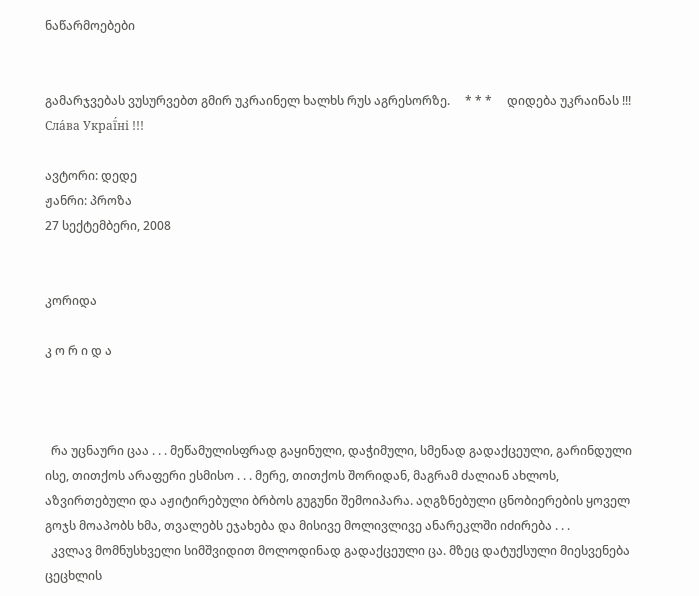ნაწარმოებები


გამარჯვებას ვუსურვებთ გმირ უკრაინელ ხალხს რუს აგრესორზე.     * * *     დიდება უკრაინას !!! Сла́ва Украї́ні !!!

ავტორი: დედე
ჟანრი: პროზა
27 სექტემბერი, 2008


კორიდა

კ ო რ ი დ ა



  რა უცნაური ცაა . . . მეწამულისფრად გაყინული, დაჭიმული, სმენად გადაქცეული, გარინდული ისე, თითქოს არაფერი ესმისო . . . მერე, თითქოს შორიდან, მაგრამ ძალიან ახლოს, აზვირთებული და აჟიტირებული ბრბოს გუგუნი შემოიპარა. აღგზნებული ცნობიერების ყოველ გოჯს მოაპობს ხმა, თვალებს ეჯახება და მისივე მოლივლივე ანარეკლში იძირება . . .
  კვლავ მომნუსხველი სიმშვიდით მოლოდინად გადაქცეული ცა. მზეც დატუქსული მიესვენება ცეცხლის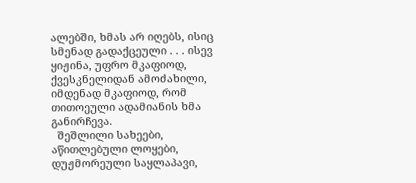ალებში, ხმას არ იღებს, ისიც სმენად გადაქცეული . . . ისევ ყიჟინა, უფრო მკაფიოდ, ქვესკნელიდან ამოძახილი, იმდენად მკაფიოდ, რომ თითოეული ადამიანის ხმა განირჩევა.
  შეშლილი სახეები, აწითლებული ლოყები, დუჟმორეული საყლაპავი,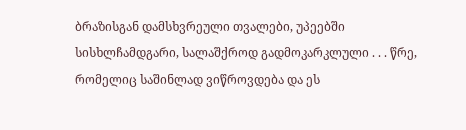ბრაზისგან დამსხვრეული თვალები, უპეებში სისხლჩამდგარი, სალაშქროდ გადმოკარკლული . . . წრე, რომელიც საშინლად ვიწროვდება და ეს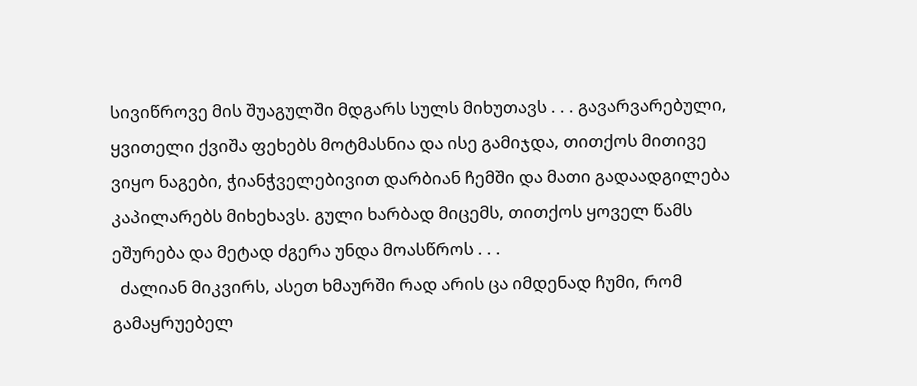სივიწროვე მის შუაგულში მდგარს სულს მიხუთავს . . . გავარვარებული, ყვითელი ქვიშა ფეხებს მოტმასნია და ისე გამიჯდა, თითქოს მითივე ვიყო ნაგები, ჭიანჭველებივით დარბიან ჩემში და მათი გადაადგილება კაპილარებს მიხეხავს. გული ხარბად მიცემს, თითქოს ყოველ წამს ეშურება და მეტად ძგერა უნდა მოასწროს . . .
  ძალიან მიკვირს, ასეთ ხმაურში რად არის ცა იმდენად ჩუმი, რომ გამაყრუებელ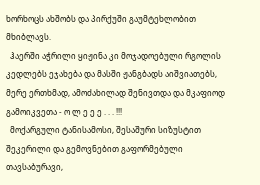ხორხოცს ახშობს და პირქუში გაუმტეხლობით მხიბლავს.
  ჰაერში აჭრილი ყიჟინა კი მოჯადოებული რგოლის კედლებს ეჯახება და მასში ჟანგბადს აიშვიათებს, მერე ერთხმად, ამოძახილად შენივთდა და მკაფიოდ გამოიკვეთა - ო ლ ე ე ე . . . !!!
  მოქარგული ტანისამოსი, შესაშური სიზუსტით შეკერილი და გემოვნებით გაფორმებული თავსაბურავი,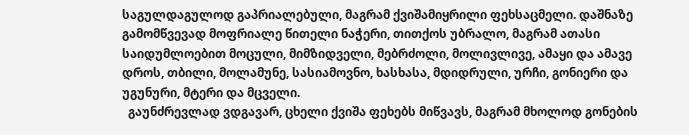საგულდაგულოდ გაპრიალებული, მაგრამ ქვიშამიყრილი ფეხსაცმელი. დაშნაზე გამომწვევად მოფრიალე წითელი ნაჭერი, თითქოს უბრალო, მაგრამ ათასი საიდუმლოებით მოცული, მიმზიდველი, მებრძოლი, მოლივლივე, ამაყი და ამავე დროს, თბილი, მოლამუნე, სასიამოვნო, ხასხასა, მდიდრული, ურჩი, გონიერი და უგუნური, მტერი და მცველი.
  გაუნძრევლად ვდგავარ, ცხელი ქვიშა ფეხებს მიწვავს, მაგრამ მხოლოდ გონების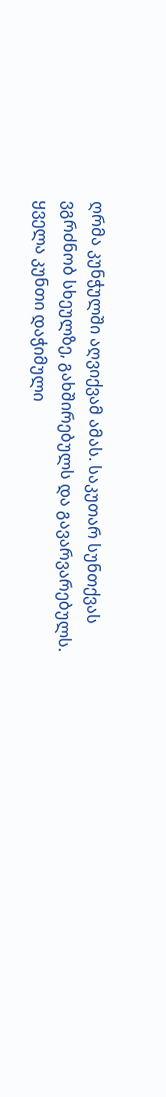ღრმა კუნჭულში აღვიქვამ ამას. საკუთარ სუნთქვას ვგრძნობ სხეულზე, გახშირებულს და გავარვარებულს. ყველა კუნთი დაჭიმული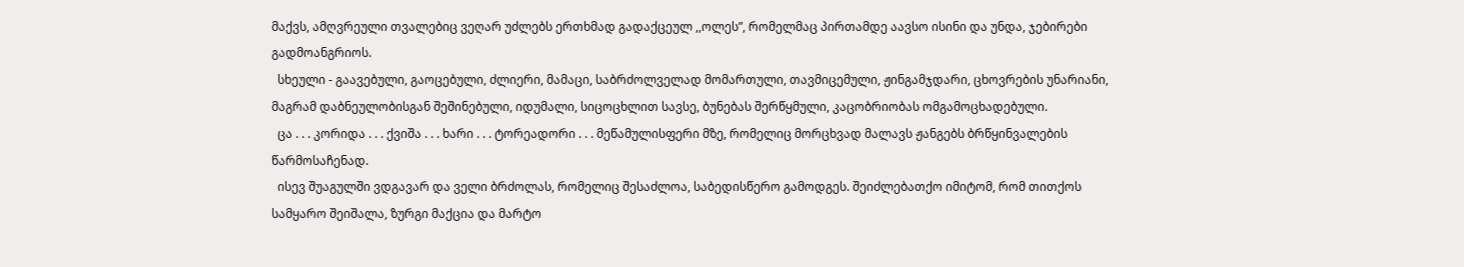მაქვს, ამღვრეული თვალებიც ვეღარ უძლებს ერთხმად გადაქცეულ ,,ოლეს”, რომელმაც პირთამდე აავსო ისინი და უნდა, ჯებირები გადმოანგრიოს.
  სხეული - გაავებული, გაოცებული, ძლიერი, მამაცი, საბრძოლველად მომართული, თავმიცემული, ჟინგამჯდარი, ცხოვრების უნარიანი, მაგრამ დაბნეულობისგან შეშინებული, იდუმალი, სიცოცხლით სავსე, ბუნებას შერწყმული, კაცობრიობას ომგამოცხადებული.
  ცა . . . კორიდა . . . ქვიშა . . . ხარი . . . ტორეადორი . . . მეწამულისფერი მზე, რომელიც მორცხვად მალავს ჟანგებს ბრწყინვალების წარმოსაჩენად.
  ისევ შუაგულში ვდგავარ და ველი ბრძოლას, რომელიც შესაძლოა, საბედისწერო გამოდგეს. შეიძლებათქო იმიტომ, რომ თითქოს სამყარო შეიშალა, ზურგი მაქცია და მარტო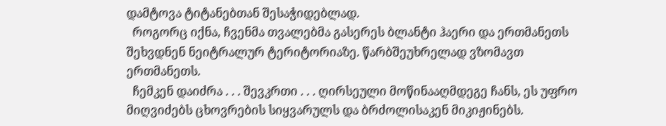დამტოვა ტიტანებთან შესაჭიდებლად.
  როგორც იქნა, ჩვენმა თვალებმა გასერეს ბლანტი ჰაერი და ერთმანეთს შეხვდნენ ნეიტრალურ ტერიტორიაზე. წარბშეუხრელად ვზომავთ ერთმანეთს.
  ჩემკენ დაიძრა . . . შევკრთი . . . ღირსეული მოწინააღმდეგე ჩანს, ეს უფრო მიღვიძებს ცხოვრების სიყვარულს და ბრძოლისაკენ მიკიჟინებს.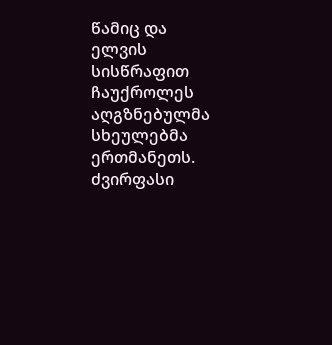წამიც და ელვის სისწრაფით ჩაუქროლეს აღგზნებულმა სხეულებმა ერთმანეთს. ძვირფასი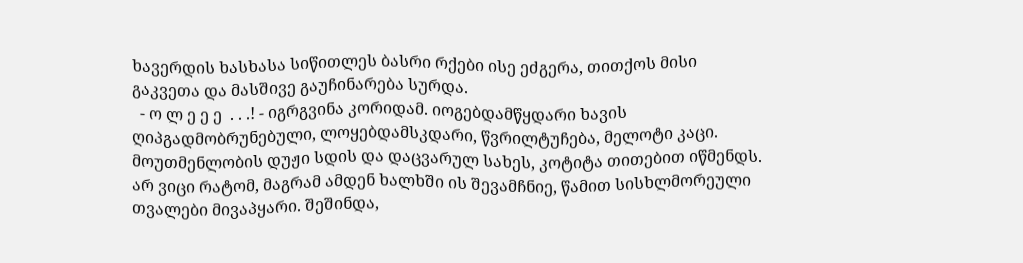ხავერდის ხასხასა სიწითლეს ბასრი რქები ისე ეძგერა, თითქოს მისი გაკვეთა და მასშივე გაუჩინარება სურდა.
  - ო ლ ე ე ე  . . .! - იგრგვინა კორიდამ. იოგებდამწყდარი ხავის ღიპგადმობრუნებული, ლოყებდამსკდარი, წვრილტუჩება, მელოტი კაცი. მოუთმენლობის დუჟი სდის და დაცვარულ სახეს, კოტიტა თითებით იწმენდს. არ ვიცი რატომ, მაგრამ ამდენ ხალხში ის შევამჩნიე, წამით სისხლმორეული თვალები მივაპყარი. შეშინდა,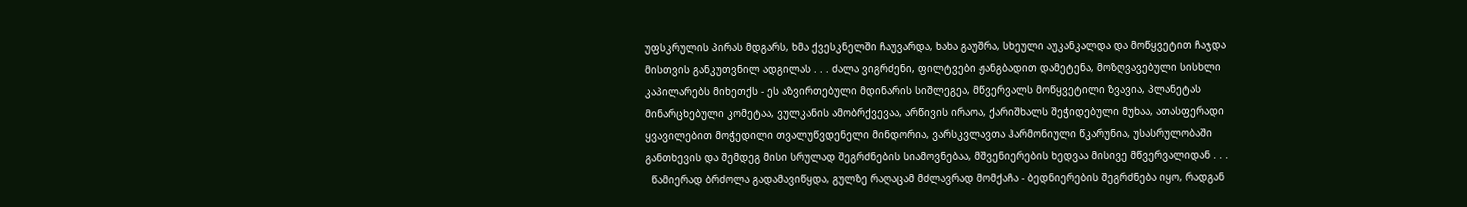უფსკრულის პირას მდგარს, ხმა ქვესკნელში ჩაუვარდა, ხახა გაუშრა, სხეული აუკანკალდა და მოწყვეტით ჩაჯდა მისთვის განკუთვნილ ადგილას . . . ძალა ვიგრძენი, ფილტვები ჟანგბადით დამეტენა, მოზღვავებული სისხლი კაპილარებს მიხეთქს - ეს აზვირთებული მდინარის სიშლეგეა, მწვერვალს მოწყვეტილი ზვავია, პლანეტას მინარცხებული კომეტაა, ვულკანის ამობრქვევაა, არწივის ირაოა, ქარიშხალს შეჭიდებული მუხაა, ათასფერადი ყვავილებით მოჭედილი თვალუწვდენელი მინდორია, ვარსკვლავთა ჰარმონიული წკარუნია, უსასრულობაში განთხევის და შემდეგ მისი სრულად შეგრძნების სიამოვნებაა, მშვენიერების ხედვაა მისივე მწვერვალიდან . . .
  წამიერად ბრძოლა გადამავიწყდა, გულზე რაღაცამ მძლავრად მომქაჩა - ბედნიერების შეგრძნება იყო, რადგან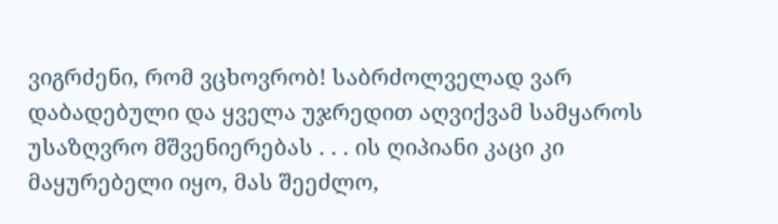ვიგრძენი, რომ ვცხოვრობ! საბრძოლველად ვარ დაბადებული და ყველა უჯრედით აღვიქვამ სამყაროს უსაზღვრო მშვენიერებას . . . ის ღიპიანი კაცი კი მაყურებელი იყო, მას შეეძლო,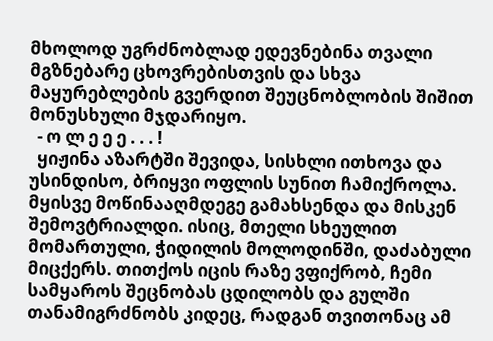მხოლოდ უგრძნობლად ედევნებინა თვალი მგზნებარე ცხოვრებისთვის და სხვა მაყურებლების გვერდით შეუცნობლობის შიშით მონუსხული მჯდარიყო.
  - ო ლ ე ე ე . . . !
  ყიჟინა აზარტში შევიდა, სისხლი ითხოვა და უსინდისო, ბრიყვი ოფლის სუნით ჩამიქროლა. მყისვე მოწინააღმდეგე გამახსენდა და მისკენ შემოვტრიალდი. ისიც, მთელი სხეულით მომართული, ჭიდილის მოლოდინში, დაძაბული მიცქერს. თითქოს იცის რაზე ვფიქრობ, ჩემი სამყაროს შეცნობას ცდილობს და გულში თანამიგრძნობს კიდეც, რადგან თვითონაც ამ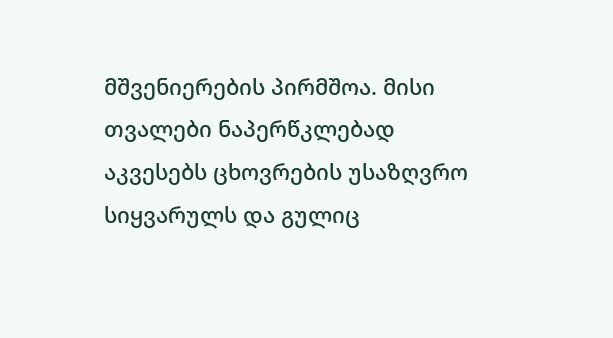მშვენიერების პირმშოა. მისი თვალები ნაპერწკლებად აკვესებს ცხოვრების უსაზღვრო სიყვარულს და გულიც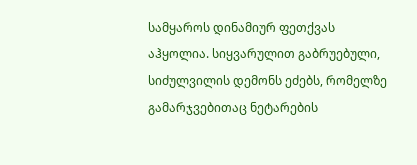სამყაროს დინამიურ ფეთქვას აჰყოლია. სიყვარულით გაბრუებული, სიძულვილის დემონს ეძებს, რომელზე გამარჯვებითაც ნეტარების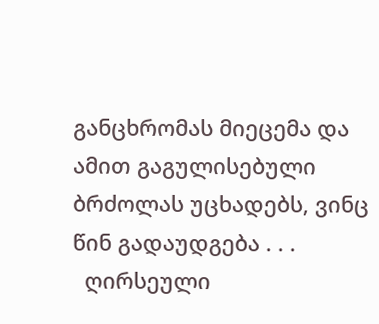განცხრომას მიეცემა და ამით გაგულისებული ბრძოლას უცხადებს, ვინც წინ გადაუდგება . . .
  ღირსეული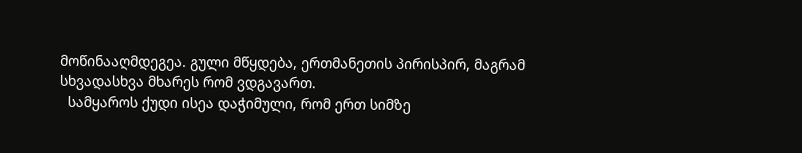მოწინააღმდეგეა. გული მწყდება, ერთმანეთის პირისპირ, მაგრამ სხვადასხვა მხარეს რომ ვდგავართ.
  სამყაროს ქუდი ისეა დაჭიმული, რომ ერთ სიმზე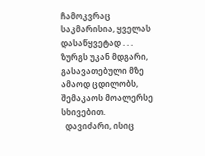ჩამოკვრაც საკმარისია, ყველას დასაწყვეტად . . . ზურგს უკან მდგარი, გასავათებული მზე ამაოდ ცდილობს, შემაკაოს მოალერსე სხივებით.
  დავიძარი, ისიც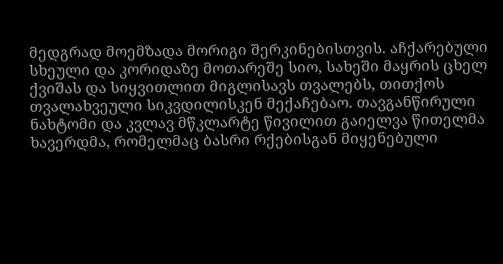მედგრად მოემზადა მორიგი შერკინებისთვის. აჩქარებული სხეული და კორიდაზე მოთარეშე სიო, სახეში მაყრის ცხელ ქვიშას და სიყვითლით მიგლისავს თვალებს, თითქოს თვალახვეული სიკვდილისკენ მექაჩებაო. თავგანწირული ნახტომი და კვლავ მწკლარტე წივილით გაიელვა წითელმა ხავერდმა, რომელმაც ბასრი რქებისგან მიყენებული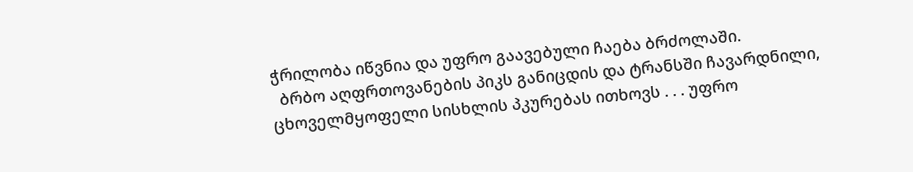ჭრილობა იწვნია და უფრო გაავებული ჩაება ბრძოლაში.
  ბრბო აღფრთოვანების პიკს განიცდის და ტრანსში ჩავარდნილი, ცხოველმყოფელი სისხლის პკურებას ითხოვს . . . უფრო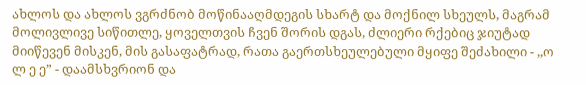ახლოს და ახლოს ვგრძნობ მოწინააღმდეგის სხარტ და მოქნილ სხეულს, მაგრამ მოლივლივე სიწითლე, ყოველთვის ჩვენ შორის დგას, ძლიერი რქებიც ჯიუტად მიიწევენ მისკენ, მის გასაფატრად, რათა გაერთსხეულებული მყიფე შეძახილი - ,,ო ლ ე ე” - დაამსხვრიონ და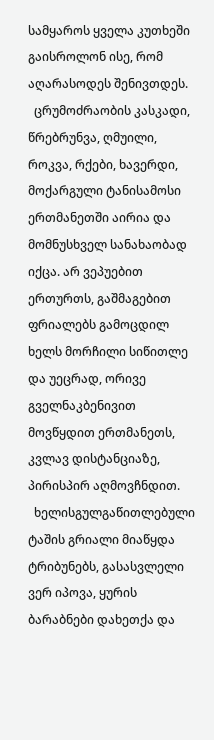სამყაროს ყველა კუთხეში გაისროლონ ისე, რომ აღარასოდეს შენივთდეს.
  ცრუმოძრაობის კასკადი, წრებრუნვა, ღმუილი, როკვა, რქები, ხავერდი, მოქარგული ტანისამოსი ერთმანეთში აირია და მომნუსხველ სანახაობად იქცა. არ ვეპუებით ერთურთს, გაშმაგებით ფრიალებს გამოცდილ ხელს მორჩილი სიწითლე და უეცრად, ორივე გველნაკბენივით მოვწყდით ერთმანეთს, კვლავ დისტანციაზე, პირისპირ აღმოვჩნდით.
  ხელისგულგაწითლებული ტაშის გრიალი მიაწყდა ტრიბუნებს, გასასვლელი ვერ იპოვა, ყურის ბარაბნები დახეთქა და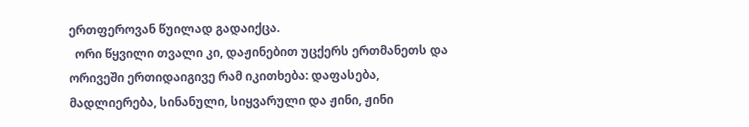ერთფეროვან წუილად გადაიქცა.
  ორი წყვილი თვალი კი, დაჟინებით უცქერს ერთმანეთს და ორივეში ერთიდაიგივე რამ იკითხება: დაფასება, მადლიერება, სინანული, სიყვარული და ჟინი, ჟინი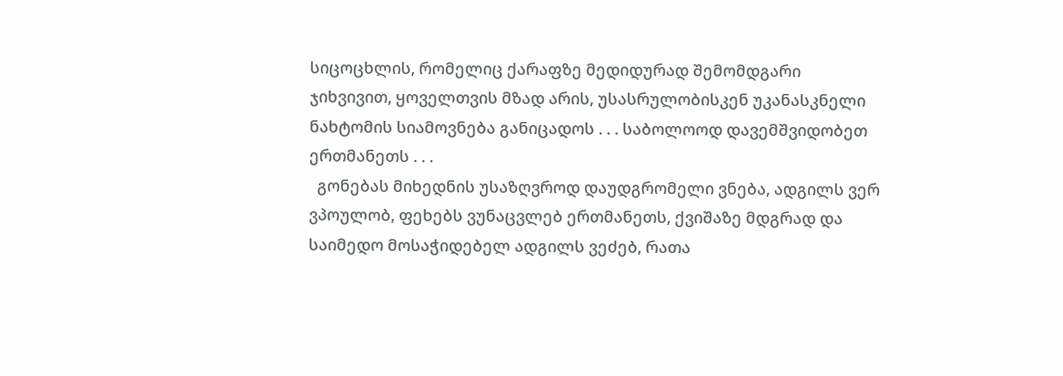სიცოცხლის, რომელიც ქარაფზე მედიდურად შემომდგარი ჯიხვივით, ყოველთვის მზად არის, უსასრულობისკენ უკანასკნელი ნახტომის სიამოვნება განიცადოს . . . საბოლოოდ დავემშვიდობეთ ერთმანეთს . . .
  გონებას მიხედნის უსაზღვროდ დაუდგრომელი ვნება, ადგილს ვერ ვპოულობ, ფეხებს ვუნაცვლებ ერთმანეთს, ქვიშაზე მდგრად და საიმედო მოსაჭიდებელ ადგილს ვეძებ, რათა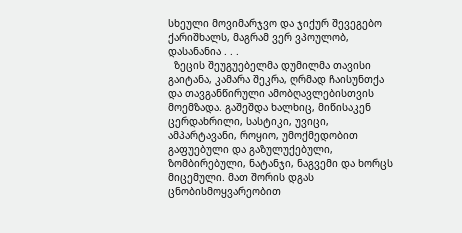სხეული მოვიმარჯვო და ჯიქურ შევეგებო ქარიშხალს, მაგრამ ვერ ვპოულობ, დასანანია . . .
  ზეცის შეუგუებელმა დუმილმა თავისი გაიტანა, კამარა შეკრა, ღრმად ჩაისუნთქა და თავგანწირული ამობღავლებისთვის მოემზადა. გაშეშდა ხალხიც, მიწისაკენ ცერდახრილი, სასტიკი, უვიცი, ამპარტავანი, როყიო, უმოქმედობით გაფუებული და გაზულუქებული, ზომბირებული, ნატანჯი, ნაგვემი და ხორცს მიცემული. მათ შორის დგას ცნობისმოყვარეობით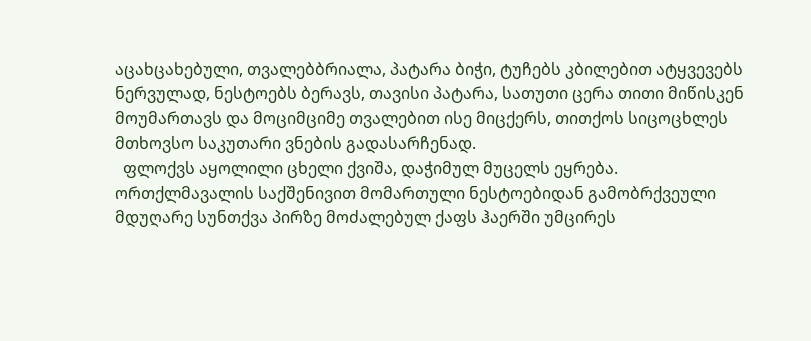აცახცახებული, თვალებბრიალა, პატარა ბიჭი, ტუჩებს კბილებით ატყვევებს ნერვულად, ნესტოებს ბერავს, თავისი პატარა, სათუთი ცერა თითი მიწისკენ მოუმართავს და მოციმციმე თვალებით ისე მიცქერს, თითქოს სიცოცხლეს მთხოვსო საკუთარი ვნების გადასარჩენად.
  ფლოქვს აყოლილი ცხელი ქვიშა, დაჭიმულ მუცელს ეყრება. ორთქლმავალის საქშენივით მომართული ნესტოებიდან გამობრქვეული მდუღარე სუნთქვა პირზე მოძალებულ ქაფს ჰაერში უმცირეს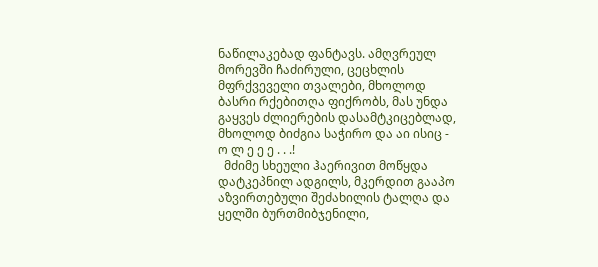ნაწილაკებად ფანტავს. ამღვრეულ მორევში ჩაძირული, ცეცხლის მფრქვეველი თვალები, მხოლოდ ბასრი რქებითღა ფიქრობს, მას უნდა გაყვეს ძლიერების დასამტკიცებლად, მხოლოდ ბიძგია საჭირო და აი ისიც - ო ლ ე ე ე . . .!
  მძიმე სხეული ჰაერივით მოწყდა დატკეპნილ ადგილს, მკერდით გააპო აზვირთებული შეძახილის ტალღა და ყელში ბურთმიბჯენილი,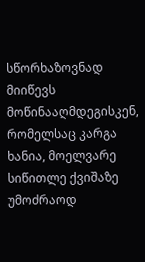სწორხაზოვნად მიიწევს მოწინააღმდეგისკენ, რომელსაც კარგა ხანია, მოელვარე სიწითლე ქვიშაზე უმოძრაოდ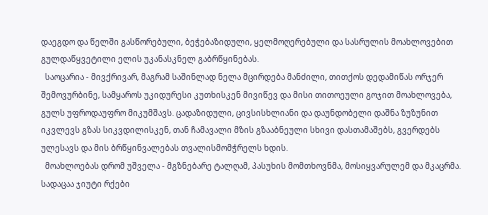დაეგდო და წელში გასწორებული, ბეჭებაზიდული, ყელმოღერებული და სასრულის მოახლოვებით გულდაწყვეტილი ელის უკანასკნელ გაბრწყინებას.
  საოცარია - მივქრივარ, მაგრამ საშინლად ნელა მცირდება მანძილი, თითქოს დედამიწას ორჯერ შემოვურბინე, სამყაროს უკიდურესი კუთხისკენ მივიწევ და მისი თითოეული გოჯით მოახლოვება, გულს უფროდაუფრო მიკუმშავს. ცადაზიდული, ცივსისხლიანი და დაუნდობელი დაშნა ზუზუნით იკვლევს გზას სიკვდილისკენ, თან ჩამავალი მზის გზააბნეული სხივი დასთამაშებს, გვერდებს ულესავს და მის ბრწყინვალებას თვალისმომჭრელს ხდის.
  მოახლოებას დრომ უშველა - მგზნებარე ტალღამ, პასუხის მომთხოვნმა, მოსიყვარულემ და მკაცრმა. სადაცაა ჯიუტი რქები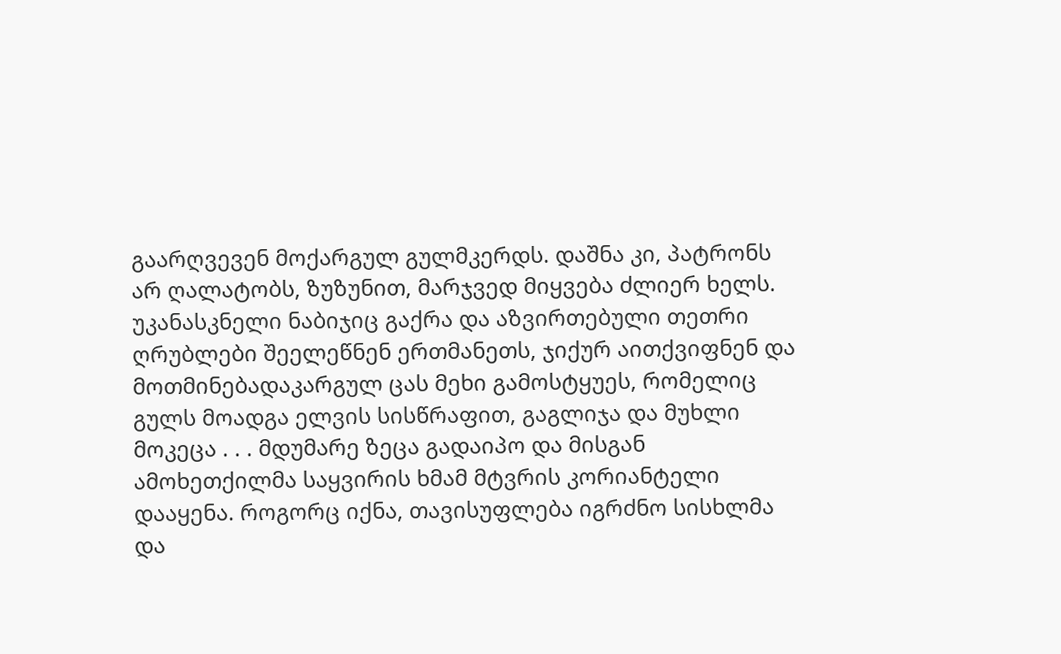გაარღვევენ მოქარგულ გულმკერდს. დაშნა კი, პატრონს არ ღალატობს, ზუზუნით, მარჯვედ მიყვება ძლიერ ხელს. უკანასკნელი ნაბიჯიც გაქრა და აზვირთებული თეთრი ღრუბლები შეელეწნენ ერთმანეთს, ჯიქურ აითქვიფნენ და მოთმინებადაკარგულ ცას მეხი გამოსტყუეს, რომელიც გულს მოადგა ელვის სისწრაფით, გაგლიჯა და მუხლი მოკეცა . . . მდუმარე ზეცა გადაიპო და მისგან ამოხეთქილმა საყვირის ხმამ მტვრის კორიანტელი დააყენა. როგორც იქნა, თავისუფლება იგრძნო სისხლმა და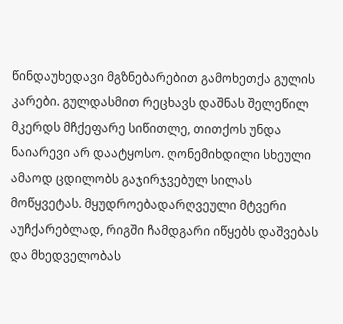წინდაუხედავი მგზნებარებით გამოხეთქა გულის კარები. გულდასმით რეცხავს დაშნას შელეწილ მკერდს მჩქეფარე სიწითლე, თითქოს უნდა ნაიარევი არ დაატყოსო. ღონემიხდილი სხეული ამაოდ ცდილობს გაჯირჯვებულ სილას მოწყვეტას. მყუდროებადარღვეული მტვერი აუჩქარებლად, რიგში ჩამდგარი იწყებს დაშვებას და მხედველობას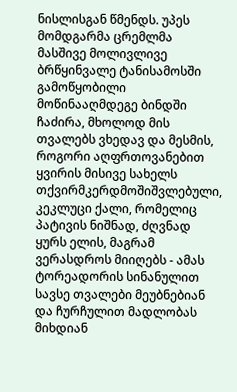ნისლისგან წმენდს. უპეს მომდგარმა ცრემლმა მასშივე მოლივლივე ბრწყინვალე ტანისამოსში გამოწყობილი მოწინააღმდეგე ბინდში ჩაძირა, მხოლოდ მის თვალებს ვხედავ და მესმის, როგორი აღფრთოვანებით ყვირის მისივე სახელს თქვირმკერდმოშიშვლებული, კეკლუცი ქალი, რომელიც პატივის ნიშნად, ძღვნად ყურს ელის, მაგრამ ვერასდროს მიიღებს - ამას ტორეადორის სინანულით სავსე თვალები მეუბნებიან და ჩურჩულით მადლობას მიხდიან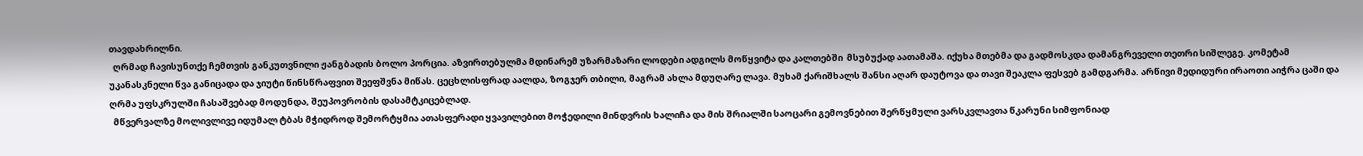თავდახრილნი.
  ღრმად ჩავისუნთქე ჩემთვის განკუთვნილი ჟანგბადის ბოლო პორცია. აზვირთებულმა მდინარემ უზარმაზარი ლოდები ადგილს მოწყვიტა და კალთებში  მსუბუქად აათამაშა. იქუხა მთებმა და გადმოსკდა დამანგრეველი თეთრი სიშლეგე. კომეტამ უკანასკნელი წვა განიცადა და ჯიუტი წინსწრაფვით შეეფშვნა მიწას. ცეცხლისფრად აალდა, ზოგჯერ თბილი, მაგრამ ახლა მდუღარე ლავა. მუხამ ქარიშხალს შანსი აღარ დაუტოვა და თავი შეაკლა ფესვებ გამდგარმა. არწივი მედიდური ირაოთი აიჭრა ცაში და ღრმა უფსკრულში ჩასაშვებად მოდუნდა, შეუპოვრობის დასამტკიცებლად.
  მწვერვალზე მოლივლივე იდუმალ ტბას მჭიდროდ შემორტყმია ათასფერადი ყვავილებით მოჭედილი მინდვრის ხალიჩა და მის შრიალში საოცარი გემოვნებით შერწყმული ვარსკვლავთა წკარუნი სიმფონიად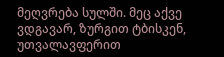მეღვრება სულში. მეც აქვე ვდგავარ, ზურგით ტბისკენ, უთვალავფერით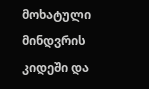მოხატული მინდვრის კიდეში და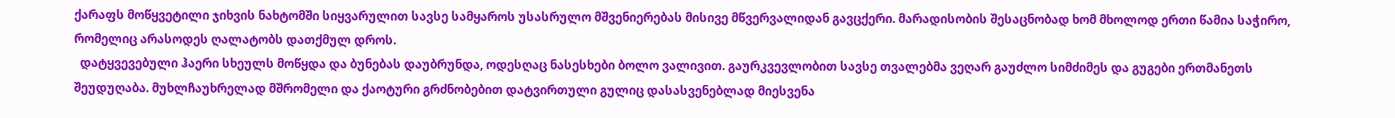ქარაფს მოწყვეტილი ჯიხვის ნახტომში სიყვარულით სავსე სამყაროს უსასრულო მშვენიერებას მისივე მწვერვალიდან გავცქერი. მარადისობის შესაცნობად ხომ მხოლოდ ერთი წამია საჭირო, რომელიც არასოდეს ღალატობს დათქმულ დროს.
  დატყვევებული ჰაერი სხეულს მოწყდა და ბუნებას დაუბრუნდა, ოდესღაც ნასესხები ბოლო ვალივით. გაურკვევლობით სავსე თვალებმა ვეღარ გაუძლო სიმძიმეს და გუგები ერთმანეთს შეუდუღაბა. მუხლჩაუხრელად მშრომელი და ქაოტური გრძნობებით დატვირთული გულიც დასასვენებლად მიესვენა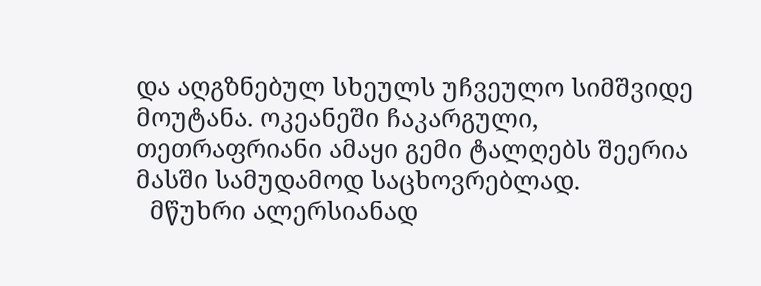და აღგზნებულ სხეულს უჩვეულო სიმშვიდე მოუტანა. ოკეანეში ჩაკარგული, თეთრაფრიანი ამაყი გემი ტალღებს შეერია მასში სამუდამოდ საცხოვრებლად.
  მწუხრი ალერსიანად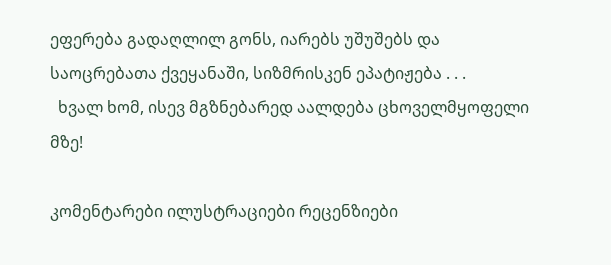ეფერება გადაღლილ გონს, იარებს უშუშებს და საოცრებათა ქვეყანაში, სიზმრისკენ ეპატიჟება . . .
  ხვალ ხომ, ისევ მგზნებარედ აალდება ცხოველმყოფელი მზე!

კომენტარები ილუსტრაციები რეცენზიები